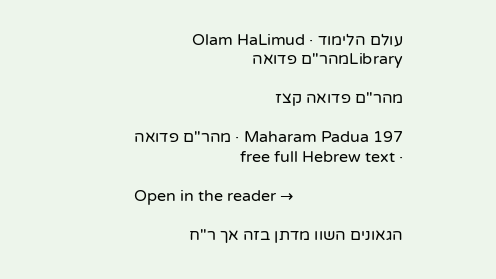עולם הלימוד · Olam HaLimud
Libraryמהר"ם פדואה

מהר"ם פדואה קצז

Maharam Padua 197 · מהר"ם פדואה · free full Hebrew text

Open in the reader →

הגאונים השוו מדתן בזה אך ר"ח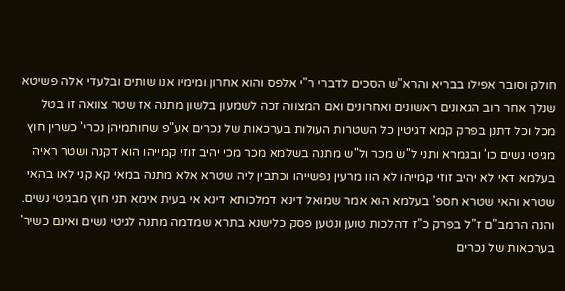חולק וסובר אפילו בבריא והרא"ש הסכים לדברי ר"י אלפס והוא אחרון ומימיו אנו שותים ובלעדי אלה פשיטא שנלך אחר רוב הגאונים ראשונים ואחרונים ואם המצווה זכה לשמעון בלשון מתנה אז שטר צוואה זו בטל מכל וכל דתנן בפרק קמא דגיטין כל השטרות העולות בערכאות של נכרים אע"פ שחותמיהן נכרי' כשרין חוץ מגיטי נשים כו' ובגמרא ותני ל"ש מכר ול"ש מתנה בשלמא מכר מכי יהיב זוזי קמייהו הוא דקנה ושטר ראיה בעלמא דאי לא יהיב זוזי קמייהו לא הוו מרעין נפשייהו וכתבין ליה שטרא אלא מתנה במאי קא קני לאו בהאי שטרא והאי שטרא חספ' בעלמא הוא אמר שמואל דינא דמלכותא דינא אי בעית אימא תני חוץ מבגיטי נשים. והנה הרמב"ם ז"ל בפרק כ"ז דהלכות טוען ונטען פסק כלישנא בתרא שמדמה מתנה לגיטי נשים ואינם כשיר' בערכאות של נכרים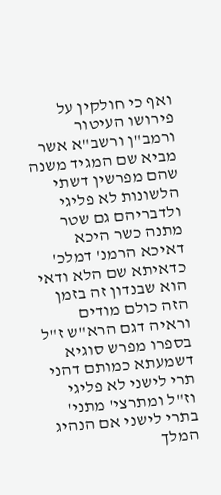ואף כי חולקין על פירושו העיטור ורמב"ן ורשב"א אשר מביא שם המגיד משנה שהם מפרשין דשתי הלשונות לא פליגי ולדבריהם גם שטר מתנה כשר היכא דאיכא הרמנ' דמלכ' כדאיתא שם הלא ודאי הוא שבנדון זה בזמן הזה כולם מודים וראיה דגם הרא"ש ז"ל בספרו מפרש סוגיא דשמעתא כמותם דהני תרי לישני לא פליגי וז"ל ומתרצי' מתני' בתרי לישני אם הנהיג המלך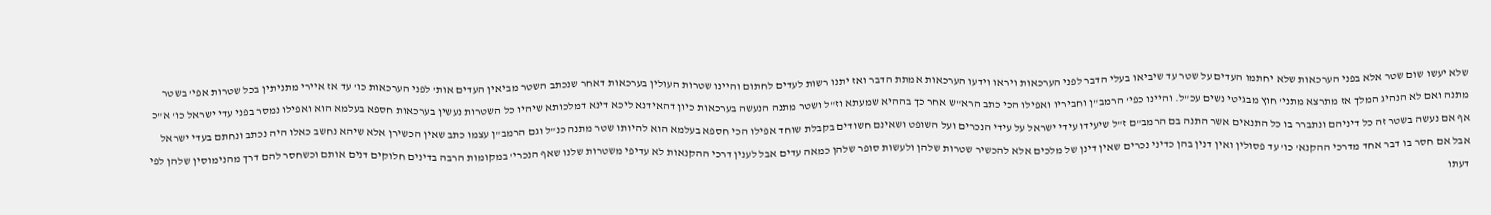שלא יעשו שום שטר אלא בפני הערכאות שלא יחתמו העדים על שטר עד שיביאו בעלי הדבר לפני הערכאות ויראו וידעו הערכאות אמתת הדבר ואז יתנו רשות לעדים לחתום והיינו שטרות העולין בערכאות דאחר שנכתב השטר מביאין העדים אות' לפני הערכאות כו' עד אז איירי מתניתין בכל שטרות אפי' בשטר מתנה ואם לא הנהיג המלך אז מתרצא מתני' חוץ מבגיטי נשים עכ"ל. והיינו כפי' הרמב"ן וחביריו ואפילו הכי כתב הרא"ש אחר כך בההיא שמעתא וז"ל ושטר מתנה הנעשה בערכאות כיון דהאידנא ליכא דינא דמלכותא שיהיו כל השטרות נעשין בערכאות חספא בעלמא הוא ואפילו נמסר בפני עדי ישראל כו' א"כ אף אם נעשה בשטר זה כל דיניהם ונתברר בו כל התנאים אשר התנה בם הרמב"ם ז"ל שיעידו עידי ישראל על עידי הנכרים ועל השופט ושאינם חשודים בקבלת שוחד אפילו הכי חספא בעלמא הוא להיותו שטר מתנה כנ"ל וגם הרמב"ן עצמו כתב שאין הכשירן אלא שיהא נחשב כאלו היה נכתב ונחתם בעדי ישראל אבל אם חסר בו דבר אחד מדרכי ההקנא' כו' עד פסולין ואין דנין בהן כדיני נכרים שאין דינן של מלכים אלא להכשיר שטרות שלהן ולעשות סופר שלהן כמאה עדים אבל לענין דרכי ההקנאות לא עדיפי משטרות שלנו שאף הנכרי' במקומות הרבה בדינים חלוקים דנים אותם וכשחסר להם דרך מהנימוסין שלהן לפי דעתו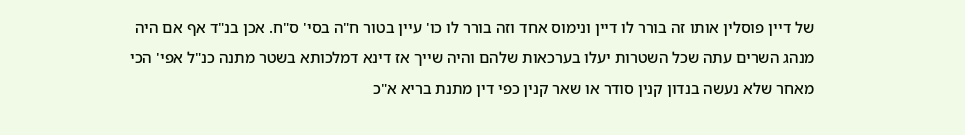של דיין פוסלין אותו זה בורר לו דיין ונימוס אחד וזה בורר לו כו' עיין בטור ח"ה בסי' ס"ח. אכן בנ"ד אף אם היה מנהג השרים עתה שכל השטרות יעלו בערכאות שלהם והיה שייך אז דינא דמלכותא בשטר מתנה כנ"ל אפי' הכי מאחר שלא נעשה בנדון קנין סודר או שאר קנין כפי דין מתנת בריא א"כ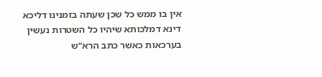אין בו ממש כל שכן שעתה בזמנינו דליכא דינא דמלכותא שיהיו כל השטרות נעשין בערכאות כאשר כתב הרא"ש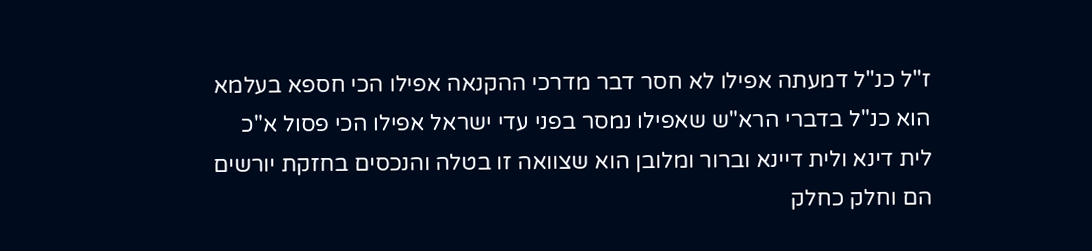ז"ל כנ"ל דמעתה אפילו לא חסר דבר מדרכי ההקנאה אפילו הכי חספא בעלמא הוא כנ"ל בדברי הרא"ש שאפילו נמסר בפני עדי ישראל אפילו הכי פסול א"כ לית דינא ולית דיינא וברור ומלובן הוא שצוואה זו בטלה והנכסים בחזקת יורשים הם וחלק כחלק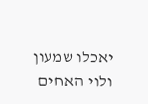יאכלו שמעון ולוי האחים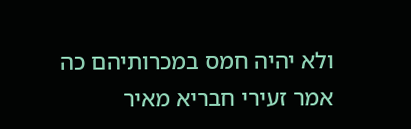ולא יהיה חמס במכרותיהם כה אמר זעירי חבריא מאיר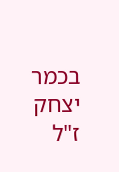בכמר יצחק ז"ל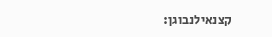קצנאילנבוגן: